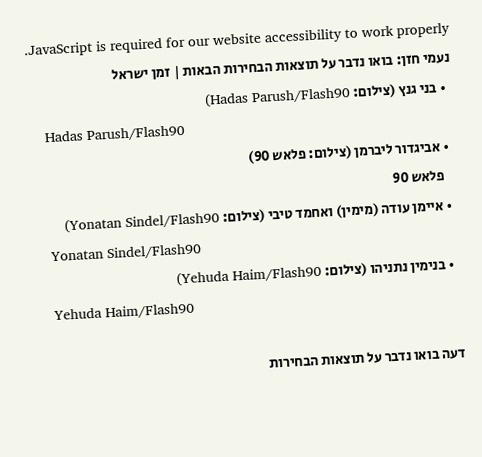JavaScript is required for our website accessibility to work properly. נעמי חזן: בואו נדבר על תוצאות הבחירות הבאות | זמן ישראל
  • בני גנץ (צילום: Hadas Parush/Flash90)
    Hadas Parush/Flash90
  • אביגדור ליברמן (צילום: פלאש 90)
    פלאש 90
  • איימן עודה (מימין) ואחמד טיבי (צילום: Yonatan Sindel/Flash90)
    Yonatan Sindel/Flash90
  • בנימין נתניהו (צילום: Yehuda Haim/Flash90)
    Yehuda Haim/Flash90

דעה בואו נדבר על תוצאות הבחירות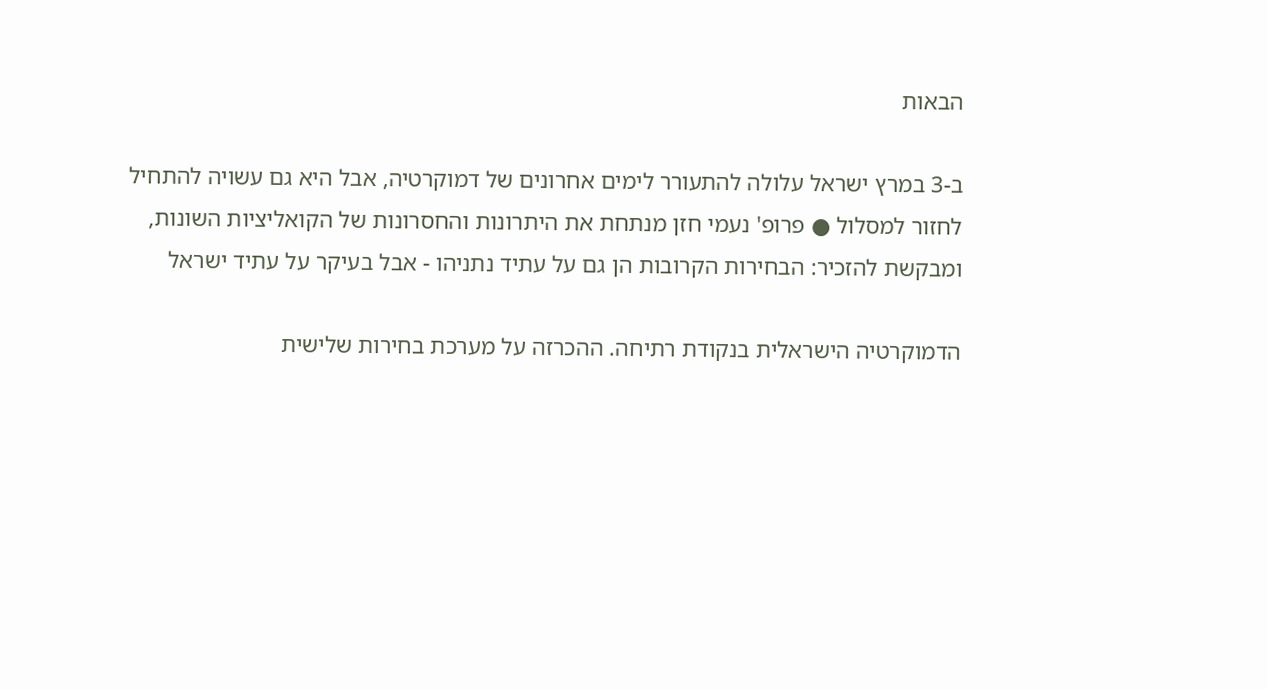הבאות

ב-3 במרץ ישראל עלולה להתעורר לימים אחרונים של דמוקרטיה, אבל היא גם עשויה להתחיל לחזור למסלול ● פרופ' נעמי חזן מנתחת את היתרונות והחסרונות של הקואליציות השונות, ומבקשת להזכיר: הבחירות הקרובות הן גם על עתיד נתניהו - אבל בעיקר על עתיד ישראל

הדמוקרטיה הישראלית בנקודת רתיחה. ההכרזה על מערכת בחירות שלישית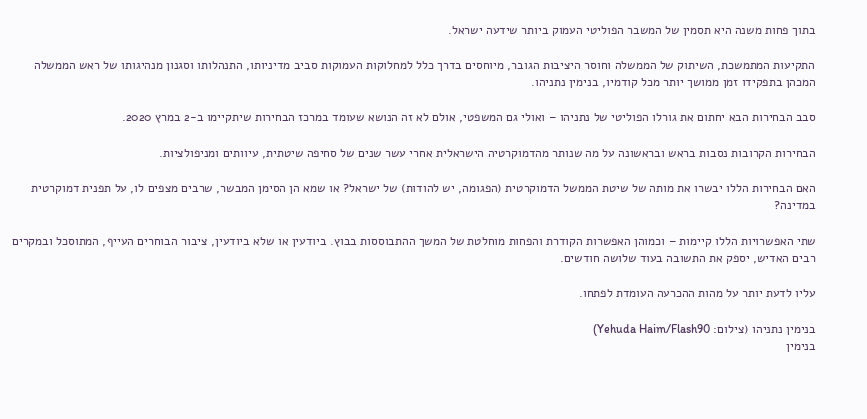בתוך פחות משנה היא תסמין של המשבר הפוליטי העמוק ביותר שידעה ישראל.

התקיעות המתמשכת, השיתוק של הממשלה וחוסר היציבות הגובר, מיוחסים בדרך כלל למחלוקות העמוקות סביב מדיניותו, התנהלותו וסגנון מנהיגותו של ראש הממשלה המכהן בתפקידו זמן ממושך יותר מכל קודמיו, בנימין נתניהו.

סבב הבחירות הבא יחתום את גורלו הפוליטי של נתניהו – ואולי גם המשפטי, אולם לא זה הנושא שעומד במרכז הבחירות שיתקיימו ב-2 במרץ 2020.

הבחירות הקרובות נסבות בראש ובראשונה על מה שנותר מהדמוקרטיה הישראלית אחרי עשר שנים של סחיפה שיטתית, עיוותים ומניפולציות.

האם הבחירות הללו יבשרו את מותה של שיטת הממשל הדמוקרטית (הפגומה, יש להודות) של ישראל? או שמא הן הסימן המבשר, שרבים מצפים לו, על תפנית דמוקרטית במדינה?

שתי האפשרויות הללו קיימות – וכמוהן האפשרות הקודרת והפחות מוחלטת של המשך ההתבוססות בבוץ. ביודעין או שלא ביודעין, ציבור הבוחרים העייף, המתוסכל ובמקרים רבים האדיש, יספק את התשובה בעוד שלושה חודשים.

עליו לדעת יותר על מהות ההכרעה העומדת לפתחו.

בנימין נתניהו (צילום: Yehuda Haim/Flash90)
בנימין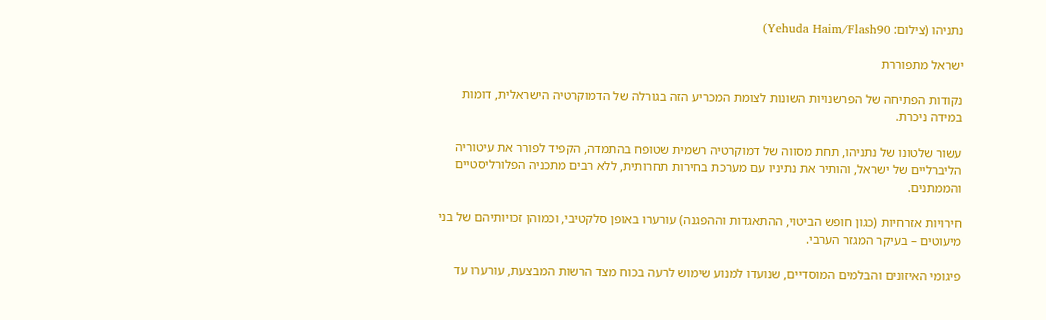נתניהו (צילום: Yehuda Haim/Flash90)

ישראל מתפוררת

נקודות הפתיחה של הפרשנויות השונות לצומת המכריע הזה בגורלה של הדמוקרטיה הישראלית, דומות במידה ניכרת.

עשור שלטונו של נתניהו, תחת מסווה של דמוקרטיה רשמית שטופח בהתמדה, הקפיד לפורר את עיטוריה הליברליים של ישראל, והותיר את נתיניו עם מערכת בחירות תחרותית, ללא רבים מתכניה הפלורליסטיים והממתנים.

חירויות אזרחיות (כגון חופש הביטוי, ההתאגדות וההפגנה) עורערו באופן סלקטיבי, וכמוהן זכויותיהם של בני מיעוטים – בעיקר המגזר הערבי.

פיגומי האיזונים והבלמים המוסדיים, שנועדו למנוע שימוש לרעה בכוח מצד הרשות המבצעת, עורערו עד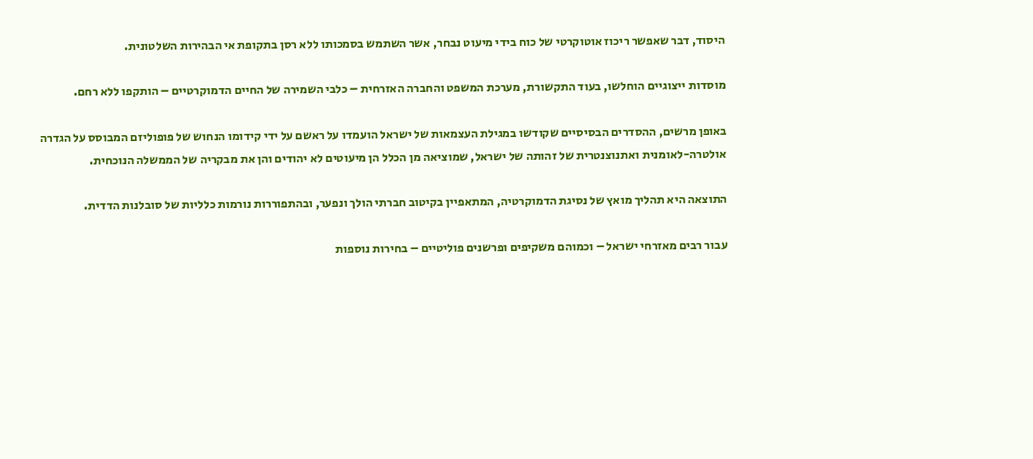היסוד, דבר שאפשר ריכוז אוטוקרטי של כוח בידי מיעוט נבחר, אשר השתמש בסמכותו ללא רסן בתקופת אי הבהירות השלטונית.

מוסדות ייצוגיים הוחלשו, בעוד התקשורת, מערכת המשפט והחברה האזרחית – כלבי השמירה של החיים הדמוקרטיים – הותקפו ללא רחם.

באופן מרשים, ההסדרים הבסיסיים שקודשו במגילת העצמאות של ישראל הועמדו על ראשם על ידי קידומו הנחוש של פופוליזם המבוסס על הגדרה אולטרה-לאומנית ואתנוצנטרית של זהותה של ישראל, שמוציאה מן הכלל הן מיעוטים לא יהודים והן את מבקריה של הממשלה הנוכחית.

התוצאה היא תהליך מואץ של נסיגת הדמוקרטיה, המתאפיין בקיטוב חברתי הולך ונפער, ובהתפוררות נורמות כלליות של סובלנות הדדית.

עבור רבים מאזרחי ישראל – וכמוהם משקיפים ופרשנים פוליטיים – בחירות נוספות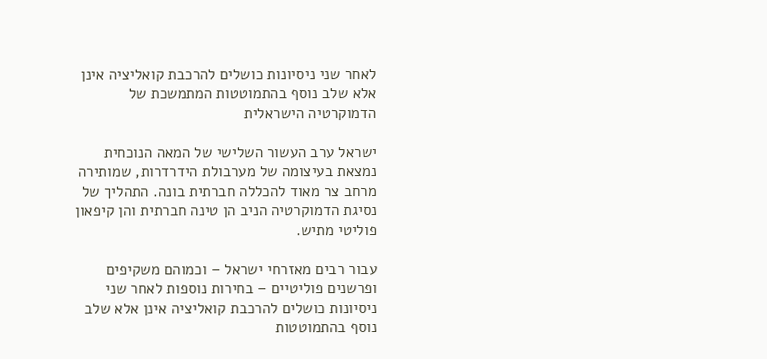לאחר שני ניסיונות כושלים להרכבת קואליציה אינן אלא שלב נוסף בהתמוטטות המתמשכת של הדמוקרטיה הישראלית

ישראל ערב העשור השלישי של המאה הנוכחית נמצאת בעיצומה של מערבולת הידרדרות, שמותירה מרחב צר מאוד להכללה חברתית בונה. התהליך של נסיגת הדמוקרטיה הניב הן טינה חברתית והן קיפאון פוליטי מתיש.

עבור רבים מאזרחי ישראל – וכמוהם משקיפים ופרשנים פוליטיים – בחירות נוספות לאחר שני ניסיונות כושלים להרכבת קואליציה אינן אלא שלב נוסף בהתמוטטות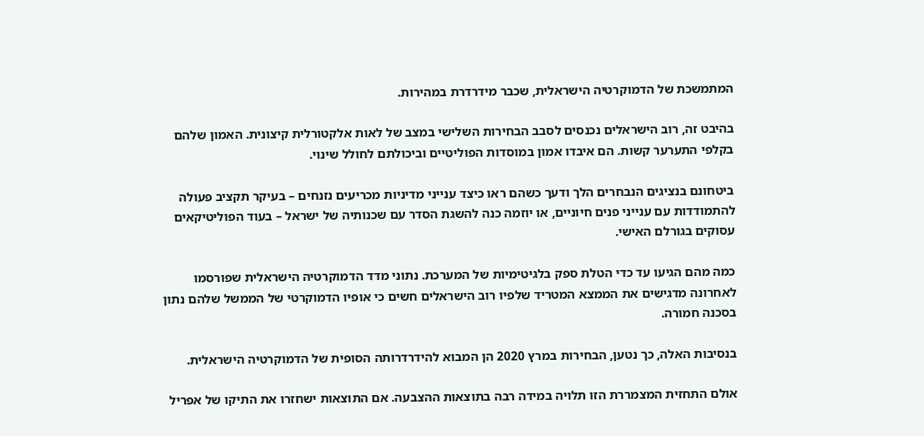המתמשכת של הדמוקרטיה הישראלית, שכבר מידרדרת במהירות.

בהיבט זה, רוב הישראלים נכנסים לסבב הבחירות השלישי במצב של לאות אלקטורלית קיצונית. האמון שלהם בקלפי התערער קשות. הם איבדו אמון במוסדות הפוליטיים וביכולתם לחולל שינוי.

ביטחונם בנציגים הנבחרים הלך ודעך כשהם ראו כיצד ענייני מדיניות מכריעים נזנחים – בעיקר תקציב פעולה להתמודדות עם ענייני פנים חיוניים, או יוזמה כנה להשגת הסדר עם שכנותיה של ישראל – בעוד הפוליטיקאים עסוקים בגורלם האישי.

כמה מהם הגיעו עד כדי הטלת ספק בלגיטימיות של המערכת. נתוני מדד הדמוקרטיה הישראלית שפורסמו לאחרונה מדגישים את הממצא המטריד שלפיו רוב הישראלים חשים כי אופיו הדמוקרטי של הממשל שלהם נתון בסכנה חמורה.

בנסיבות האלה, כך נטען, הבחירות במרץ 2020 הן המבוא להידרדרותה הסופית של הדמוקרטיה הישראלית.

אולם התחזית המצמררת הזו תלויה במידה רבה בתוצאות ההצבעה. אם התוצאות ישחזרו את התיקו של אפריל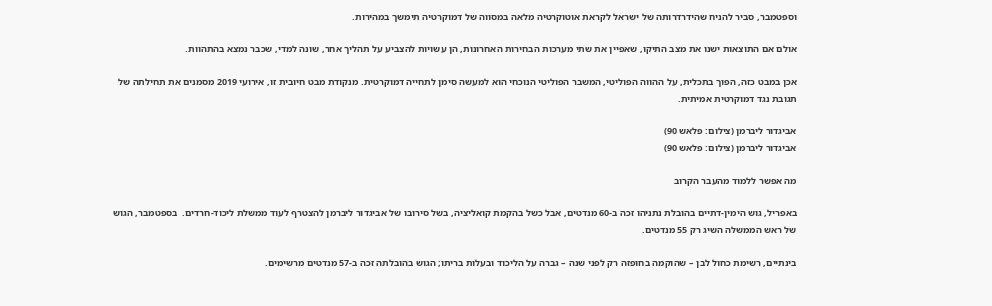וספטמבר, סביר להניח שהידרדרותה של ישראל לקראת אוטוקרטיה מלאה במסווה של דמוקרטיה תימשך במהירות.

אולם אם התוצאות ישנו את מצב התיקו, שאפיין את שתי מערכות הבחירות האחרונות, הן עשויות להצביע על תהליך אחר, שונה למדי, שכבר נמצא בהתהוות.

אכן במבט כזה, הפוך בתכלית, על ההווה הפוליטי, המשבר הפוליטי הנוכחי הוא למעשה סימן לתחייה דמוקרטית. מנקודת מבט חיובית זו, אירועי 2019 מסמנים את תחילתה של תגובת נגד דמוקרטית אמיתית.

אביגדור ליברמן (צילום: פלאש 90)
אביגדור ליברמן (צילום: פלאש 90)

מה אפשר ללמוד מהעבר הקרוב

באפריל, גוש הימין-דתיים בהובלת נתניהו זכה ב-60 מנדטים, אבל כשל בהקמת קואליציה, בשל סירובו של אביגדור ליברמן להצטרף לעוד ממשלת ליכוד-חרדים.  בספטמבר, הגוש של ראש הממשלה השיג רק 55 מנדטים.

בינתיים, רשימת כחול לבן – שהוקמה בחופזה רק לפני שנה – גברה על הליכוד ובעלות בריתו; הגוש בהובלתה זכה ב-57 מנדטים מרשימים.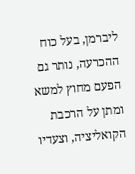ליברמן, בעל כוח ההכרעה, נותר גם הפעם מחוץ למשא ומתן על הרכבת הקואליציה, וצעדיו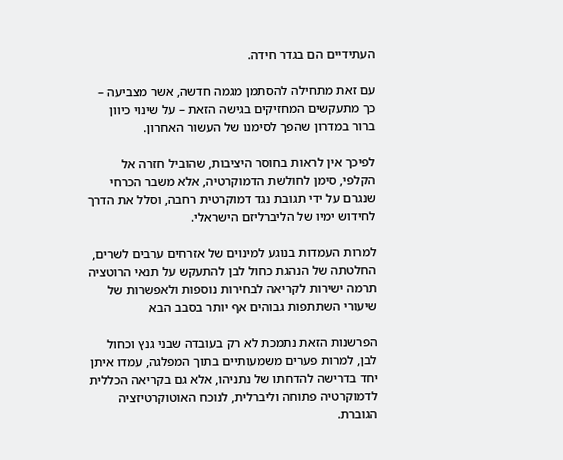העתידיים הם בגדר חידה.

עם זאת מתחילה להסתמן מגמה חדשה, אשר מצביעה – כך מתעקשים המחזיקים בגישה הזאת – על שינוי כיוון ברור במדרון שהפך לסימנו של העשור האחרון.

לפיכך אין לראות בחוסר היציבות, שהוביל חזרה אל הקלפי, סימן לחולשת הדמוקרטיה, אלא משבר הכרחי שנגרם על ידי תגובת נגד דמוקרטית רחבה, וסלל את הדרך לחידוש ימיו של הליברליזם הישראלי.

למרות העמדות בנוגע למינוים של אזרחים ערבים לשרים, החלטתה של הנהגת כחול לבן להתעקש על תנאי הרוטציה תרמה ישירות לקריאה לבחירות נוספות ולאפשרות של שיעורי השתתפות גבוהים אף יותר בסבב הבא

הפרשנות הזאת נתמכת לא רק בעובדה שבני גנץ וכחול לבן, למרות פערים משמעותיים בתוך המפלגה, עמדו איתן יחד בדרישה להדחתו של נתניהו, אלא גם בקריאה הכללית לדמוקרטיה פתוחה וליברלית, לנוכח האוטוקרטיזציה הגוברת.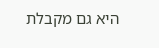היא גם מקבלת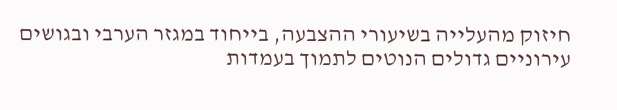חיזוק מהעלייה בשיעורי ההצבעה, בייחוד במגזר הערבי ובגושים עירוניים גדולים הנוטים לתמוך בעמדות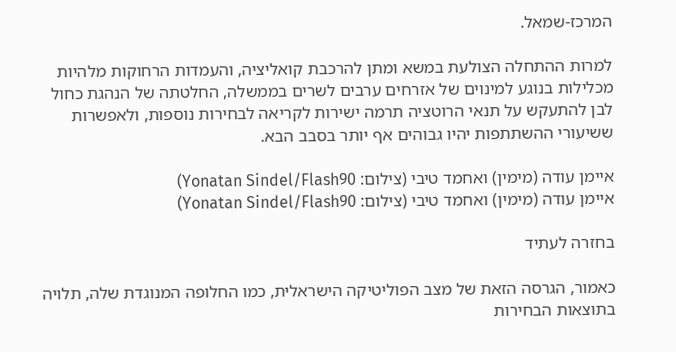המרכז-שמאל.

למרות ההתחלה הצולעת במשא ומתן להרכבת קואליציה, והעמדות הרחוקות מלהיות מכלילות בנוגע למינוים של אזרחים ערבים לשרים בממשלה, החלטתה של הנהגת כחול לבן להתעקש על תנאי הרוטציה תרמה ישירות לקריאה לבחירות נוספות, ולאפשרות ששיעורי ההשתתפות יהיו גבוהים אף יותר בסבב הבא.

איימן עודה (מימין) ואחמד טיבי (צילום: Yonatan Sindel/Flash90)
איימן עודה (מימין) ואחמד טיבי (צילום: Yonatan Sindel/Flash90)

בחזרה לעתיד

כאמור, הגרסה הזאת של מצב הפוליטיקה הישראלית, כמו החלופה המנוגדת שלה, תלויה בתוצאות הבחירות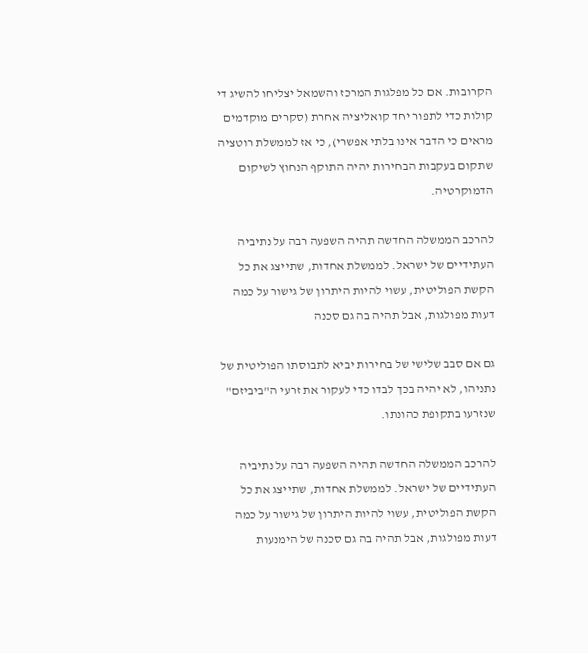הקרובות. אם כל מפלגות המרכז והשמאל יצליחו להשיג די קולות כדי לתפור יחד קואליציה אחרת (סקרים מוקדמים מראים כי הדבר אינו בלתי אפשרי), כי אז לממשלת רוטציה שתקום בעקבות הבחירות יהיה התוקף הנחוץ לשיקום הדמוקרטיה.

להרכב הממשלה החדשה תהיה השפעה רבה על נתיביה העתידיים של ישראל. לממשלת אחדות, שתייצג את כל הקשת הפוליטית, עשוי להיות היתרון של גישור על כמה דעות מפולגות, אבל תהיה בה גם סכנה

גם אם סבב שלישי של בחירות יביא לתבוסתו הפוליטית של נתניהו, לא יהיה בכך לבדו כדי לעקור את זרעי ה"ביביזם" שנזרעו בתקופת כהונתו.

להרכב הממשלה החדשה תהיה השפעה רבה על נתיביה העתידיים של ישראל. לממשלת אחדות, שתייצג את כל הקשת הפוליטית, עשוי להיות היתרון של גישור על כמה דעות מפולגות, אבל תהיה בה גם סכנה של הימנעות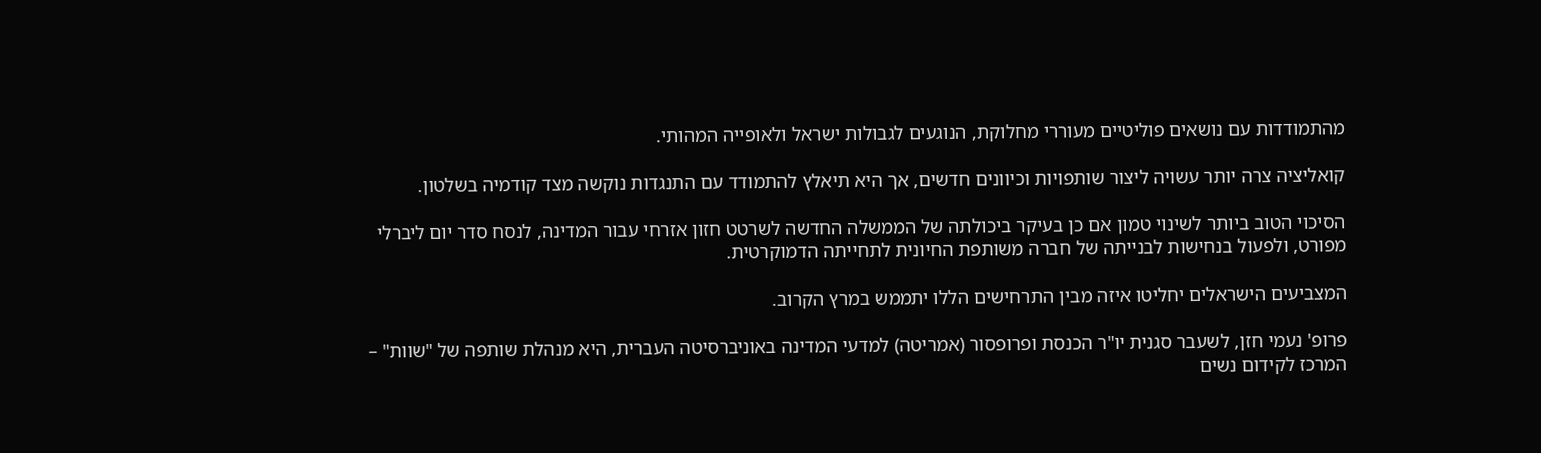מהתמודדות עם נושאים פוליטיים מעוררי מחלוקת, הנוגעים לגבולות ישראל ולאופייה המהותי.

קואליציה צרה יותר עשויה ליצור שותפויות וכיוונים חדשים, אך היא תיאלץ להתמודד עם התנגדות נוקשה מצד קודמיה בשלטון.

הסיכוי הטוב ביותר לשינוי טמון אם כן בעיקר ביכולתה של הממשלה החדשה לשרטט חזון אזרחי עבור המדינה, לנסח סדר יום ליברלי מפורט, ולפעול בנחישות לבנייתה של חברה משותפת החיונית לתחייתה הדמוקרטית.

המצביעים הישראלים יחליטו איזה מבין התרחישים הללו יתממש במרץ הקרוב.

פרופ' נעמי חזן, לשעבר סגנית יו"ר הכנסת ופרופסור (אמריטה) למדעי המדינה באוניברסיטה העברית, היא מנהלת שותפה של "שוות" – המרכז לקידום נשים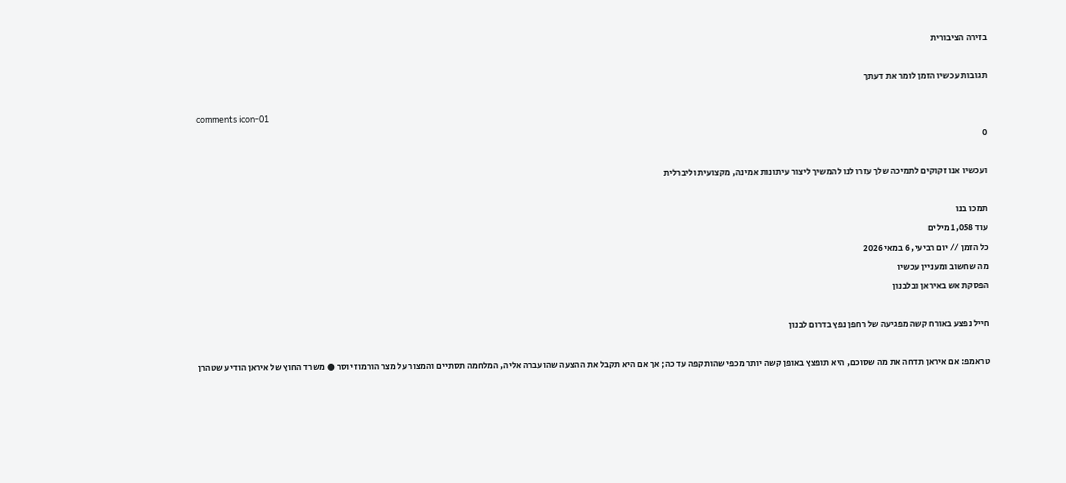בזירה הציבורית

תגובות עכשיו הזמן לומר את דעתך

comments icon-01
0

ועכשיו אנו זקוקים לתמיכה שלך עזרו לנו להמשיך ליצור עיתונות אמינה, מקצועית וליברלית

תמכו בנו
עוד 1,058 מילים
כל הזמן // יום רביעי, 6 במאי 2026
מה שחשוב ומעניין עכשיו
הפסקת אש באיראן ובלבנון

חייל נפצע באורח קשה מפגיעה של רחפן נפץ בדרום לבנון

טראמפ: אם איראן תדחה את מה שסוכם, היא תופצץ באופן קשה יותר מכפי שהותקפה עד כה; אך אם היא תקבל את ההצעה שהועברה אליה, המלחמה תסתיים והמצור על מצר הורמוז יוסר ● משרד החוץ של איראן הודיע שטהרן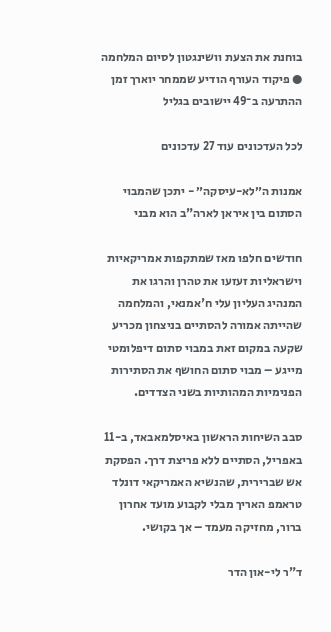בוחנת את הצעת וושינגטון לסיום המלחמה ● פיקוד העורף הודיע שממחר יוארך זמן ההתרעה ב־49 יישובים בגליל

לכל העדכונים עוד 27 עדכונים

אמנות ה״לא-עיסקה״ - יתכן שהמבוי הסתום בין איראן לארה"ב הוא מבני

חודשים חלפו מאז שמתקפות אמריקאיות וישראליות זעזעו את טהרן והרגו את המנהיג העליון עלי ח'אמנאי, והמלחמה שהייתה אמורה להסתיים בניצחון מכריע שקעה במקום זאת במבוי סתום דיפלומטי מייגע – מבוי סתום החושף את הסתירות הפנימיות המהותיות בשני הצדדים.

סבב השיחות הראשון באיסלמאבאד, ב-11 באפריל, הסתיים ללא פריצת דרך. הפסקת אש שברירית, שהנשיא האמריקאי דונלד טראמפ האריך מבלי לקבוע מועד אחרון ברור, מחזיקה מעמד – אך בקושי.

ד"ר לי-און הדר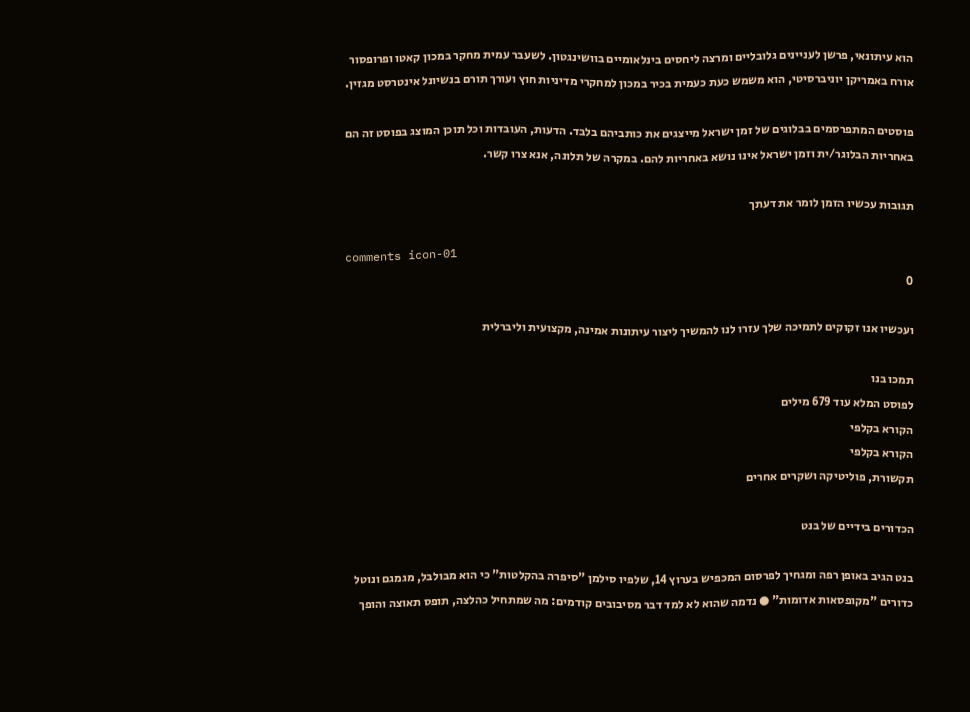הוא עיתונאי, פרשן לעניינים גלובליים ומרצה ליחסים בינלאומיים בוושינגטון. לשעבר עמית מחקר במכון קאטו ופרופסור אורח באמריקן יוניברסיטי, הוא משמש כעת כעמית בכיר במכון למחקרי מדיניות חוץ ועורך תורם בנשיונל אינטרסט מגזין.

פוסטים המתפרסמים בבלוגים של זמן ישראל מייצגים את כותביהם בלבד. הדעות, העובדות וכל תוכן המוצג בפוסט זה הם באחריות הבלוגר/ית וזמן ישראל אינו נושא באחריות להם. במקרה של תלונה, אנא צרו קשר.

תגובות עכשיו הזמן לומר את דעתך

comments icon-01
0

ועכשיו אנו זקוקים לתמיכה שלך עזרו לנו להמשיך ליצור עיתונות אמינה, מקצועית וליברלית

תמכו בנו
לפוסט המלא עוד 679 מילים
הקורא בקלפי
הקורא בקלפי
תקשורת, פוליטיקה ושקרים אחרים

הכדורים בידיים של בנט

בנט הגיב באופן רפה ומגחיך לפרסום המכפיש בערוץ 14, שלפיו סילמן "סיפרה בהקלטות" כי הוא מבולבל, מגמגם ונוטל כדורים "מקופסאות אדומות" ● נדמה שהוא לא למד דבר מסיבובים קודמים: מה שמתחיל כהלצה, תופס תאוצה והופך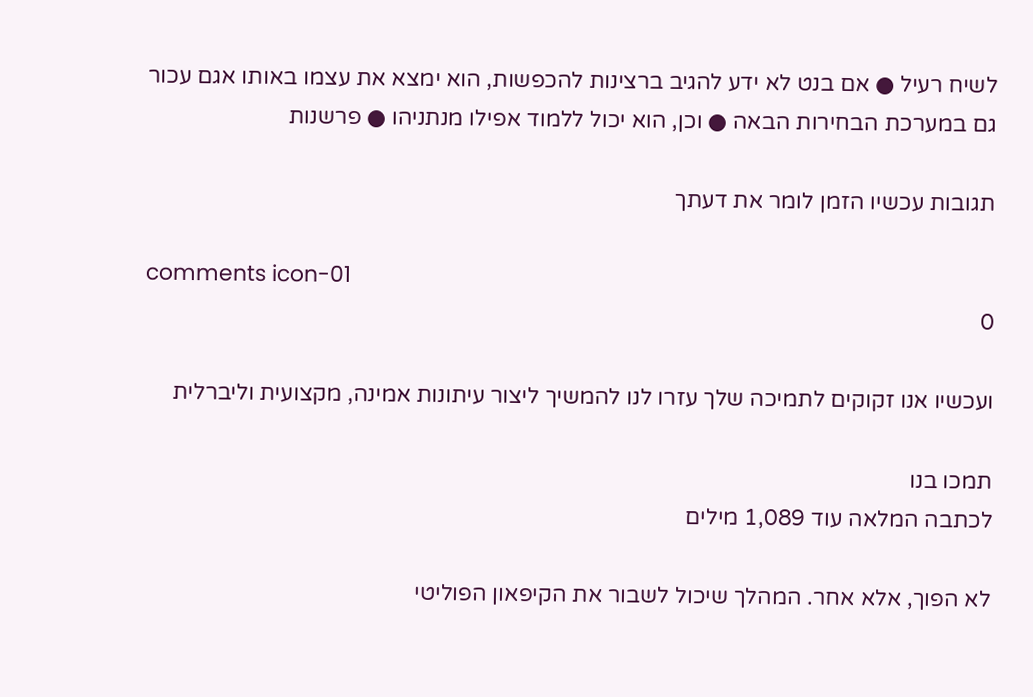לשיח רעיל ● אם בנט לא ידע להגיב ברצינות להכפשות, הוא ימצא את עצמו באותו אגם עכור גם במערכת הבחירות הבאה ● וכן, הוא יכול ללמוד אפילו מנתניהו ● פרשנות

תגובות עכשיו הזמן לומר את דעתך

comments icon-01
0

ועכשיו אנו זקוקים לתמיכה שלך עזרו לנו להמשיך ליצור עיתונות אמינה, מקצועית וליברלית

תמכו בנו
לכתבה המלאה עוד 1,089 מילים

לא הפוך, אלא אחר. המהלך שיכול לשבור את הקיפאון הפוליטי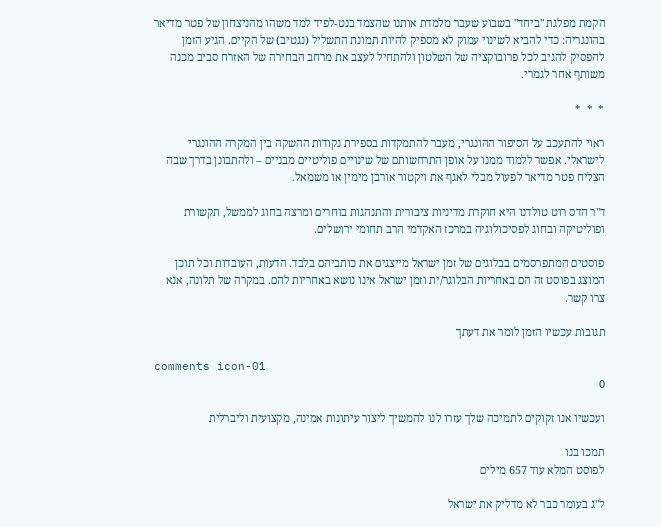הקמת מפלגת "ביחד" בשבוע שעבר מלמדת אותנו שהצמד בנט-לפיד למד משהו מהניצחון של פטר מדיאר בהונגריה: כדי להביא לשינוי עמוק לא מספיק להיות תמונת התשליל (נגטיב) של הקיים. הגיע הזמן להפסיק להגיב לכל פרובוקציה של השלטון ולהתחיל לעצב את מרחב הבחירה של האזרח סביב מכנה משותף אחר לגמרי.

*  *  *

ראוי להתעכב על הסיפור ההונגרי, מעבר להתמקדות בספירת נקודות ההשקה בין המקרה ההונגרי לישראלי. אפשר ללמוד ממנו על אופן התרחשותם של שינויים פוליטיים מבניים – ולהתבונן בדרך שבה הצליח פטר מדיאר לפעול מבלי לאגף את ויקטור אורבן מימין או משמאל.

ד"ר הדס רוט טולדנו היא חוקרת מדיניות ציבורית והתנהגות בוחרים ומרצה בחוג לממשל, תקשורת ופוליטיקה ובחוג לפסיכולוגיה במרכז האקדמי הרב תחומי ירושלים.

פוסטים המתפרסמים בבלוגים של זמן ישראל מייצגים את כותביהם בלבד. הדעות, העובדות וכל תוכן המוצג בפוסט זה הם באחריות הבלוגר/ית וזמן ישראל אינו נושא באחריות להם. במקרה של תלונה, אנא צרו קשר.

תגובות עכשיו הזמן לומר את דעתך

comments icon-01
0

ועכשיו אנו זקוקים לתמיכה שלך עזרו לנו להמשיך ליצור עיתונות אמינה, מקצועית וליברלית

תמכו בנו
לפוסט המלא עוד 657 מילים

ל"ג בעומר כבר לא מדליק את ישראל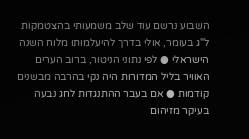השבוע נרשם עוד שלב משמעותי בהצטמקות ל"ג בעומר, אולי בדרך להיעלמותו מלוח השנה הישראלי ● לפי נתוני הניטור, ברוב הערים האוויר בליל המדורות היה נקי בהרבה מבשנים קודמות ● אם בעבר ההתנגדות לחג נבעה בעיקר מזיהום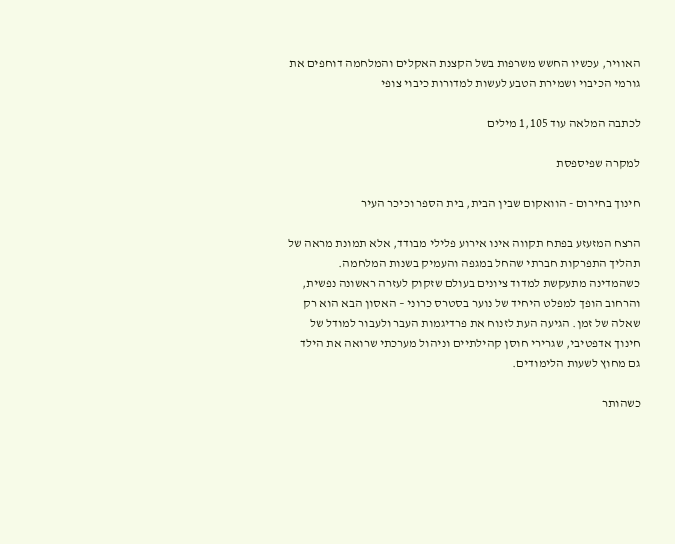האוויר, עכשיו החשש משרפות בשל הקצנת האקלים והמלחמה דוחפים את גורמי הכיבוי ושמירת הטבע לעשות למדורות כיבוי צופי

לכתבה המלאה עוד 1,105 מילים

למקרה שפיספסת

חינוך בחירום - הוואקום שבין הבית, בית הספר וכיכר העיר

הרצח המזעזע בפתח תקווה אינו אירוע פלילי מבודד, אלא תמונת מראה של תהליך התפרקות חברתי שהחל במגפה והעמיק בשנות המלחמה. כשהמדינה מתעקשת למדוד ציונים בעולם שזקוק לעזרה ראשונה נפשית, והרחוב הופך למפלט היחיד של נוער בסטרס כרוני – האסון הבא הוא רק שאלה של זמן. הגיעה העת לזנוח את פרדיגמות העבר ולעבור למודל של חינוך אדפטיבי, שגרירי חוסן קהילתיים וניהול מערכתי שרואה את הילד גם מחוץ לשעות הלימודים.

כשהותר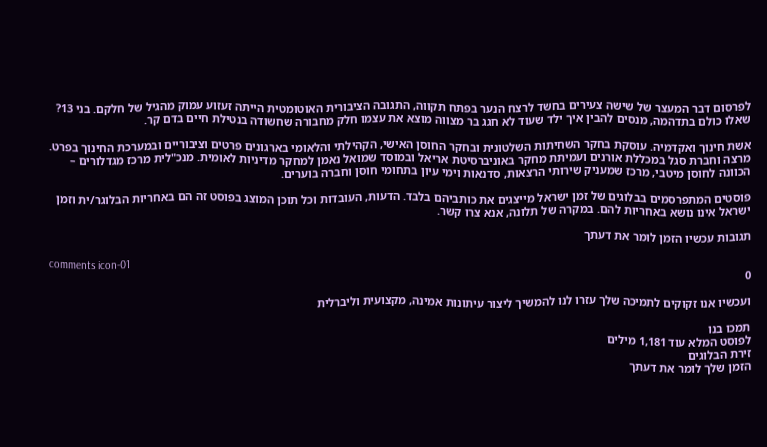לפרסום דבר המעצר של שישה צעירים בחשד לרצח הנער בפתח תקווה, התגובה הציבורית האוטומטית הייתה זעזוע עמוק מהגיל של חלקם. בני 13? שאלו כולם בתדהמה, מנסים להבין איך ילד שעוד לא חגג בר מצווה מוצא את עצמו חלק מחבורה שחשודה בנטילת חיים בדם קר.

אשת חינוך ואקדמיה. עוסקת בחקר השחיתות השלטונית ובחקר החוסן האישי, הקהילתי והלאומי בארגונים פרטים וציבוריים ובמערכת החינוך בפרט. מרצה וחברת סגל במכללת אורנים ועמיתת מחקר באוניברסיטת אריאל ובמוסד שמואל נאמן למחקר מדיניות לאומית. מנכ"לית מרכז מגדלורים – הכוונה לחוסן מיטבי, מרכז שמעניק שירותי הרצאות, סדנאות וימי עיון בתחומי חוסן וחברה בוערים.

פוסטים המתפרסמים בבלוגים של זמן ישראל מייצגים את כותביהם בלבד. הדעות, העובדות וכל תוכן המוצג בפוסט זה הם באחריות הבלוגר/ית וזמן ישראל אינו נושא באחריות להם. במקרה של תלונה, אנא צרו קשר.

תגובות עכשיו הזמן לומר את דעתך

comments icon-01
0

ועכשיו אנו זקוקים לתמיכה שלך עזרו לנו להמשיך ליצור עיתונות אמינה, מקצועית וליברלית

תמכו בנו
לפוסט המלא עוד 1,181 מילים
זירת הבלוגים
הזמן שלך לומר את דעתך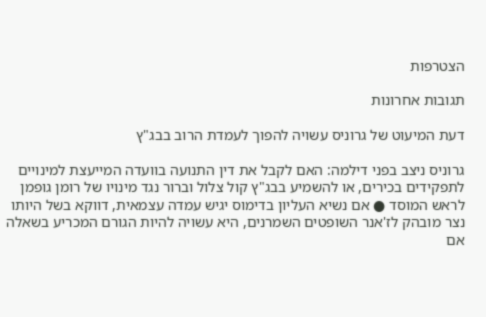הצטרפות

תגובות אחרונות

דעת המיעוט של גרוניס עשויה להפוך לעמדת הרוב בבג"ץ

גרוניס ניצב בפני דילמה: האם לקבל את דין התנועה בוועדה המייעצת למינויים לתפקידים בכירים, או להשמיע בבג"ץ קול צלול וברור נגד מינויו של רומן גופמן לראש המוסד ● אם נשיא העליון בדימוס יגיש עמדה עצמאית, דווקא בשל היותו נצר מובהק לז'אנר השופטים השמרנים, היא עשויה להיות הגורם המכריע בשאלה אם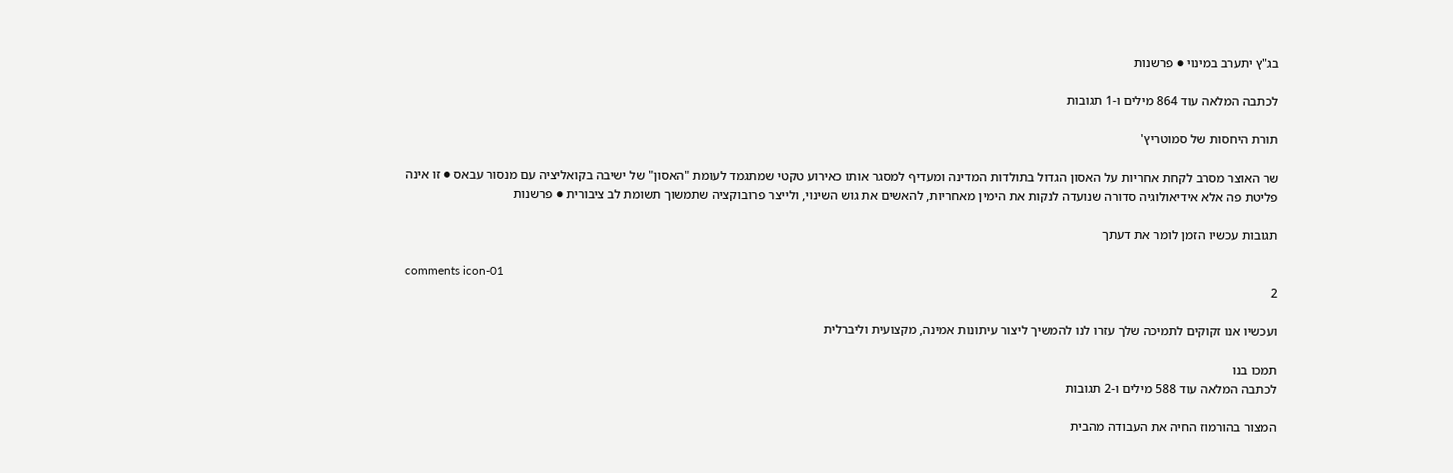בג"ץ יתערב במינוי ● פרשנות

לכתבה המלאה עוד 864 מילים ו-1 תגובות

תורת היחסות של סמוטריץ'

שר האוצר מסרב לקחת אחריות על האסון הגדול בתולדות המדינה ומעדיף למסגר אותו כאירוע טקטי שמתגמד לעומת "האסון" של ישיבה בקואליציה עם מנסור עבאס ● זו אינה פליטת פה אלא אידיאולוגיה סדורה שנועדה לנקות את הימין מאחריות, להאשים את גוש השינוי, ולייצר פרובוקציה שתמשוך תשומת לב ציבורית ● פרשנות

תגובות עכשיו הזמן לומר את דעתך

comments icon-01
2

ועכשיו אנו זקוקים לתמיכה שלך עזרו לנו להמשיך ליצור עיתונות אמינה, מקצועית וליברלית

תמכו בנו
לכתבה המלאה עוד 588 מילים ו-2 תגובות

המצור בהורמוז החיה את העבודה מהבית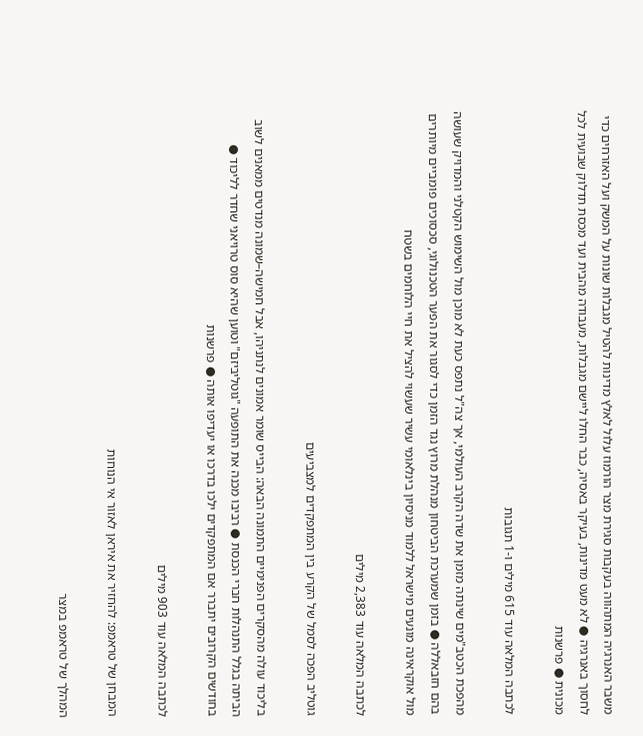משבר האנרגיה המתהווה בעקבות סגירת מצר הורמוז עלול לאלץ מדינות להטיל מגבלות שונות על המשק ועל האזרחים כדי לחסוך באנרגיה ● לא מעט מדינות, בעיקר באסיה, כבר החלו ליישם מגבלות, מעבודה מהבית ועד מכסת תדלוק שבועית לכל מכונית ● פרשנות

לכתבה המלאה עוד 615 מילים ו-1 תגובות

מהפכת הכטב"מים שינתה מזמן את שדה הקרב העולמי, אך צה"ל נתפס כעת לא מוכן מול השימוש הקטלני והמדויק שעושה בהם חזבאללה ● בזמן שמערכת הביטחון מנהלת מרוץ נגד הזמן כדי לסגור את הפער הטכנולוגי, סכסוכים פומביים מיותרים מול אוקראינה מונעים מישראל ללמוד מניסיון בינלאומי עשיר שעשוי להציל את חיי הלוחמים בשטח

לכתבה המלאה עוד 2,383 מילים

גוטליב הפכה לסמל של הקרע בין המתפקדים למצביעים

בליכוד עולה מהסקרים הפנימיים התמונה הבאה: הבייס שומר אמונים לנתניהו, אבל חמישה–שמונה מנדטים ממאנים לשוב הביתה בגלל התנהלות חברי הכנסת ● רביבו מכנה את התופעה "גוטליביזם" וטוען שהיא סוס טרויאני שחדר לליכוד ● בחודשים הקרובים יתברר אם המתפקדים ילכו בדרכו או יעדיפו אותה ● פרשנות

לכתבה המלאה עוד 903 מילים

המבחן של טראמפ: להחזיר את איראן לאזור אי הנוחות

המהלך של טראמפ במצר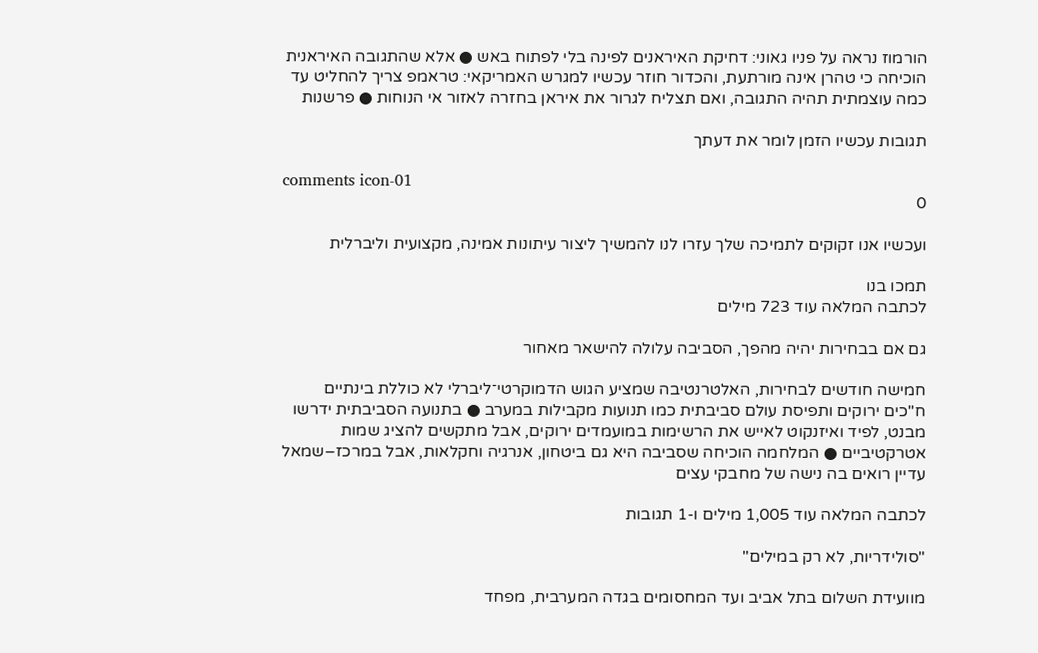הורמוז נראה על פניו גאוני: דחיקת האיראנים לפינה בלי לפתוח באש ● אלא שהתגובה האיראנית הוכיחה כי טהרן אינה מורתעת, והכדור חוזר עכשיו למגרש האמריקאי: טראמפ צריך להחליט עד כמה עוצמתית תהיה התגובה, ואם תצליח לגרור את איראן בחזרה לאזור אי הנוחות ● פרשנות

תגובות עכשיו הזמן לומר את דעתך

comments icon-01
0

ועכשיו אנו זקוקים לתמיכה שלך עזרו לנו להמשיך ליצור עיתונות אמינה, מקצועית וליברלית

תמכו בנו
לכתבה המלאה עוד 723 מילים

גם אם בבחירות יהיה מהפך, הסביבה עלולה להישאר מאחור

חמישה חודשים לבחירות, האלטרנטיבה שמציע הגוש הדמוקרטי־ליברלי לא כוללת בינתיים ח"כים ירוקים ותפיסת עולם סביבתית כמו תנועות מקבילות במערב ● בתנועה הסביבתית ידרשו מבנט, לפיד ואיזנקוט לאייש את הרשימות במועמדים ירוקים, אבל מתקשים להציג שמות אטרקטיביים ● המלחמה הוכיחה שסביבה היא גם ביטחון, אנרגיה וחקלאות, אבל במרכז–שמאל עדיין רואים בה נישה של מחבקי עצים

לכתבה המלאה עוד 1,005 מילים ו-1 תגובות

"סולידריות, לא רק במילים"

מוועידת השלום בתל אביב ועד המחסומים בגדה המערבית, מפחד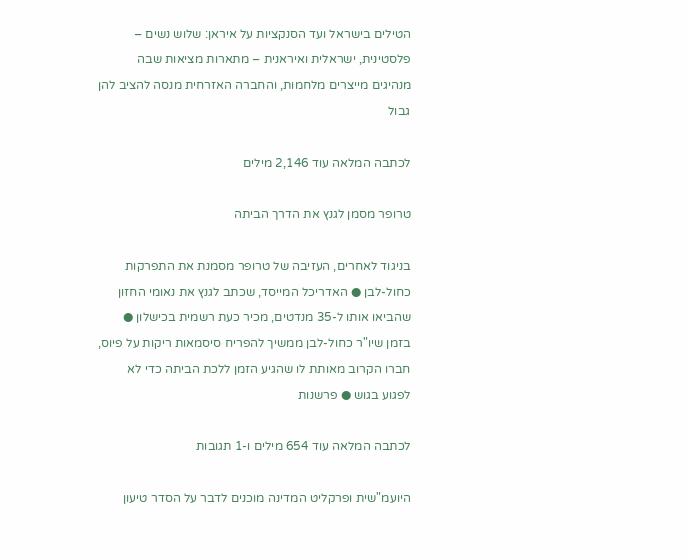הטילים בישראל ועד הסנקציות על איראן: שלוש נשים – פלסטינית, ישראלית ואיראנית – מתארות מציאות שבה מנהיגים מייצרים מלחמות, והחברה האזרחית מנסה להציב להן גבול

לכתבה המלאה עוד 2,146 מילים

טרופר מסמן לגנץ את הדרך הביתה

בניגוד לאחרים, העזיבה של טרופר מסמנת את התפרקות כחול-לבן ● האדריכל המייסד, שכתב לגנץ את נאומי החזון שהביאו אותו ל-35 מנדטים, מכיר כעת רשמית בכישלון ● בזמן שיו"ר כחול-לבן ממשיך להפריח סיסמאות ריקות על פיוס, חברו הקרוב מאותת לו שהגיע הזמן ללכת הביתה כדי לא לפגוע בגוש ● פרשנות

לכתבה המלאה עוד 654 מילים ו-1 תגובות

היועמ"שית ופרקליט המדינה מוכנים לדבר על הסדר טיעון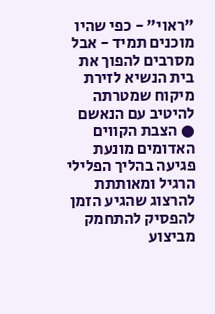"ראוי" - כפי שהיו מוכנים תמיד - אבל מסרבים להפוך את בית הנשיא לזירת מיקוח שמטרתה להיטיב עם הנאשם ● הצבת הקווים האדומים מונעת פגיעה בהליך הפלילי הרגיל ומאותתת להרצוג שהגיע הזמן להפסיק להתחמק מביצוע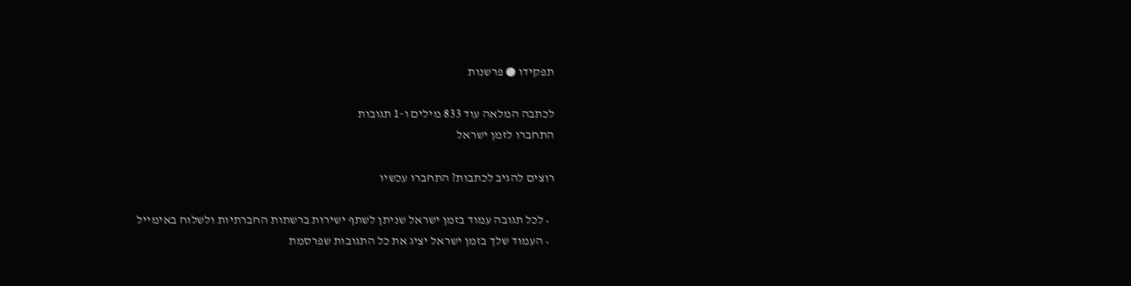תפקידו ● פרשנות

לכתבה המלאה עוד 833 מילים ו-1 תגובות
התחברו לזמן ישראל

רוצים להגיב לכתבות? התחברו עכשיו

  • לכל תגובה עמוד בזמן ישראל שניתן לשתף ישירות ברשתות החברתיות ולשלוח באימייל
  • העמוד שלך בזמן ישראל יציג את כל התגובות שפרסמת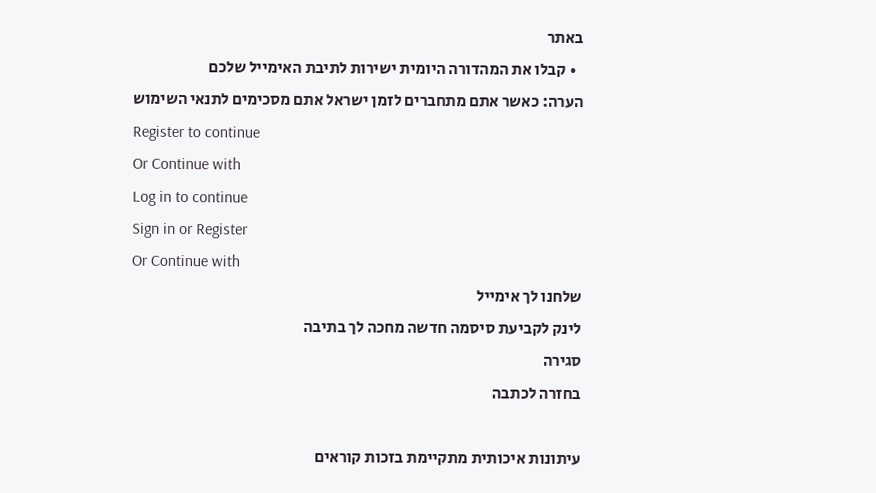באתר
  • קבלו את המהדורה היומית ישירות לתיבת האימייל שלכם
הערה: כאשר אתם מתחברים לזמן ישראל אתם מסכימים לתנאי השימוש
Register to continue
Or Continue with
Log in to continue
Sign in or Register
Or Continue with
שלחנו לך אימייל
לינק לקביעת סיסמה חדשה מחכה לך בתיבה
סגירה
בחזרה לכתבה

עיתונות איכותית מתקיימת בזכות קוראים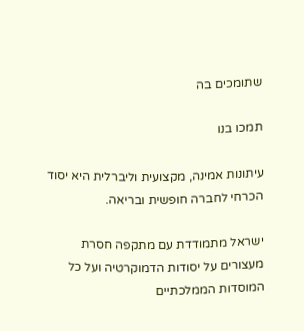שתומכים בה

תמכו בנו

עיתונות אמינה, מקצועית וליברלית היא יסוד הכרחי לחברה חופשית ובריאה.

ישראל מתמודדת עם מתקפה חסרת מעצורים על יסודות הדמוקרטיה ועל כל המוסדות הממלכתיים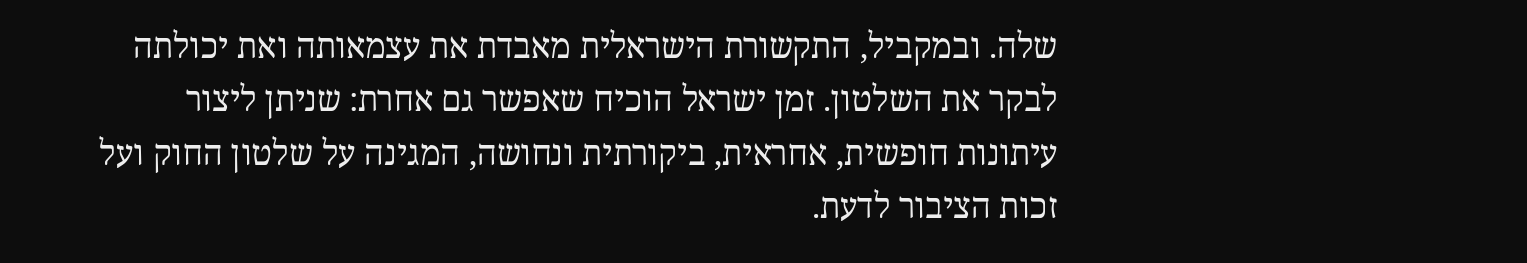שלה. ובמקביל, התקשורת הישראלית מאבדת את עצמאותה ואת יכולתה לבקר את השלטון. זמן ישראל הוכיח שאפשר גם אחרת: שניתן ליצור עיתונות חופשית, אחראית, ביקורתית ונחושה, המגינה על שלטון החוק ועל זכות הציבור לדעת.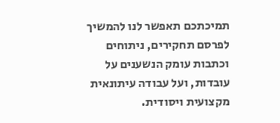תמיכתכם תאפשר לנו להמשיך לפרסם תחקירים, ניתוחים וכתבות עומק הנשענים על עובדות, ועל עבודה עיתונאית מקצועית ויסודית.